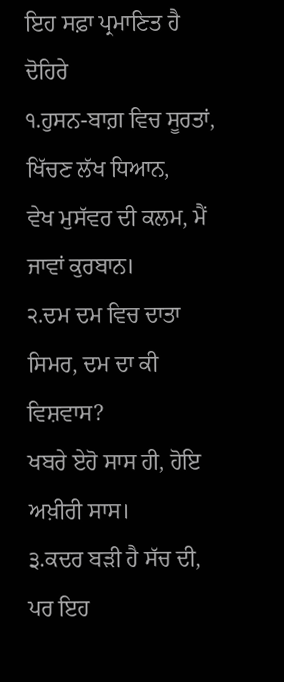ਇਹ ਸਫ਼ਾ ਪ੍ਰਮਾਣਿਤ ਹੈ
ਦੋਹਿਰੇ
੧.ਹੁਸਨ-ਬਾਗ਼ ਵਿਚ ਸੂਰਤਾਂ, ਖਿੱਚਣ ਲੱਖ ਧਿਆਨ,
ਵੇਖ ਮੁਸੱਵਰ ਦੀ ਕਲਮ, ਮੈਂ ਜਾਵਾਂ ਕੁਰਬਾਨ।
੨.ਦਮ ਦਮ ਵਿਚ ਦਾਤਾ ਸਿਮਰ, ਦਮ ਦਾ ਕੀ ਵਿਸ਼ਵਾਸ?
ਖਬਰੇ ਏਹੋ ਸਾਸ ਹੀ, ਹੋਇ ਅਖ਼ੀਰੀ ਸਾਸ।
੩.ਕਦਰ ਬੜੀ ਹੈ ਸੱਚ ਦੀ, ਪਰ ਇਹ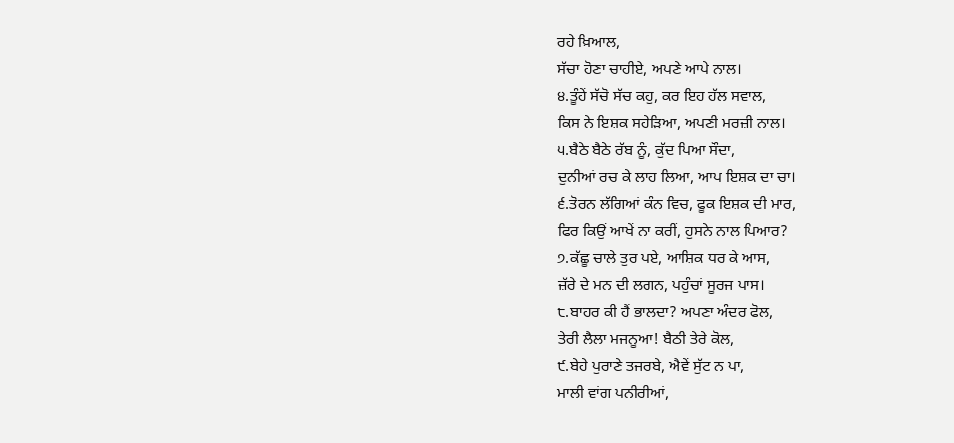ਰਹੇ ਖ਼ਿਆਲ,
ਸੱਚਾ ਹੋਣਾ ਚਾਹੀਏ, ਅਪਣੇ ਆਪੇ ਨਾਲ।
੪.ਤੂੰਹੇਂ ਸੱਚੋ ਸੱਚ ਕਹੁ, ਕਰ ਇਹ ਹੱਲ ਸਵਾਲ,
ਕਿਸ ਨੇ ਇਸ਼ਕ ਸਹੇੜਿਆ, ਅਪਣੀ ਮਰਜ਼ੀ ਨਾਲ।
੫.ਬੈਠੇ ਬੈਠੇ ਰੱਬ ਨੂੰ, ਕੁੱਦ ਪਿਆ ਸੌਦਾ,
ਦੁਨੀਆਂ ਰਚ ਕੇ ਲਾਹ ਲਿਆ, ਆਪ ਇਸ਼ਕ ਦਾ ਚਾ।
੬.ਤੋਰਨ ਲੱਗਿਆਂ ਕੰਨ ਵਿਚ, ਫੂਕ ਇਸ਼ਕ ਦੀ ਮਾਰ,
ਫਿਰ ਕਿਉਂ ਆਖੇਂ ਨਾ ਕਰੀਂ, ਹੁਸਨੇ ਨਾਲ ਪਿਆਰ?
੭.ਕੱਛੂ ਚਾਲੇ ਤੁਰ ਪਏ, ਆਸ਼ਿਕ ਧਰ ਕੇ ਆਸ,
ਜ਼ੱਰੇ ਦੇ ਮਨ ਦੀ ਲਗਨ, ਪਹੁੰਚਾਂ ਸੂਰਜ ਪਾਸ।
੮.ਬਾਹਰ ਕੀ ਹੈਂ ਭਾਲਦਾ? ਅਪਣਾ ਅੰਦਰ ਫੋਲ,
ਤੇਰੀ ਲੈਲਾ ਮਜਨੂਆ! ਬੈਠੀ ਤੇਰੇ ਕੋਲ,
੯.ਬੇਹੇ ਪੁਰਾਣੇ ਤਜਰਬੇ, ਐਵੇਂ ਸੁੱਟ ਨ ਪਾ,
ਮਾਲੀ ਵਾਂਗ ਪਨੀਰੀਆਂ,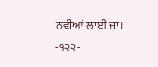ਨਵੀਆਂ ਲਾਈ ਜਾ।
-੧੨੨-